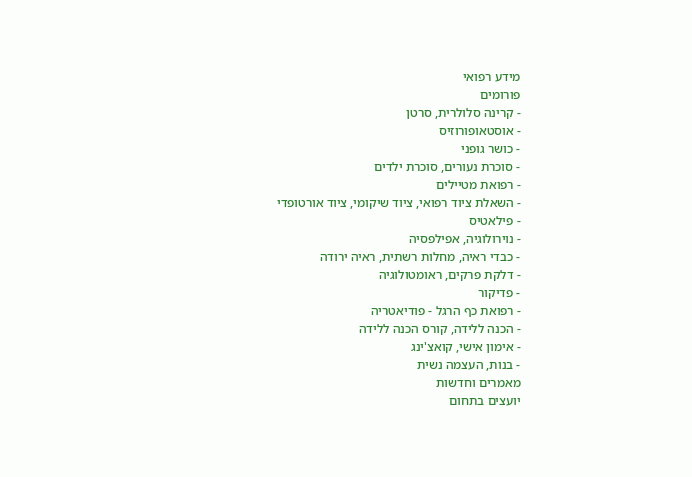מידע רפואי
פורומים
- קרינה סלולרית, סרטן
- אוסטאופורוזיס
- כושר גופני
- סוכרת נעורים, סוכרת ילדים
- רפואת מטיילים
- השאלת ציוד רפואי, ציוד שיקומי, ציוד אורטופדי
- פילאטיס
- נוירולוגיה, אפילפסיה
- כבדי ראיה, מחלות רשתית, ראיה ירודה
- דלקת פרקים, ראומטולוגיה
- פדיקור
- רפואת כף הרגל - פודיאטריה
- הכנה ללידה, קורס הכנה ללידה
- אימון אישי, קואצ'ינג
- בנות, העצמה נשית
מאמרים וחדשות
יועצים בתחום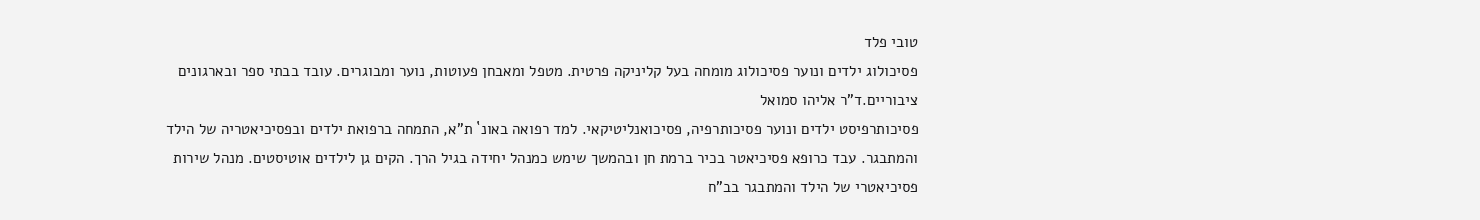טובי פלד
פסיכולוג ילדים ונוער פסיכולוג מומחה בעל קליניקה פרטית. מטפל ומאבחן פעוטות, נוער ומבוגרים. עובד בבתי ספר ובארגונים ציבוריים.ד"ר אליהו סמואל
פסיכותרפיסט ילדים ונוער פסיכותרפיה, פסיכואנליטיקאי. למד רפואה באונ` ת"א, התמחה ברפואת ילדים ובפסיכיאטריה של הילד והמתבגר. עבד כרופא פסיכיאטר בכיר ברמת חן ובהמשך שימש כמנהל יחידה בגיל הרך. הקים גן לילדים אוטיסטים. מנהל שירות פסיכיאטרי של הילד והמתבגר בב"ח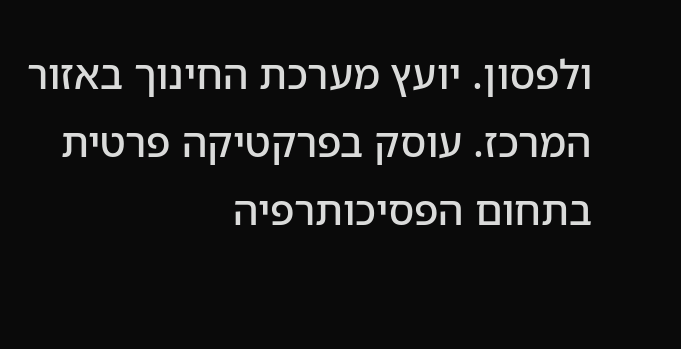ולפסון. יועץ מערכת החינוך באזור המרכז. עוסק בפרקטיקה פרטית בתחום הפסיכותרפיה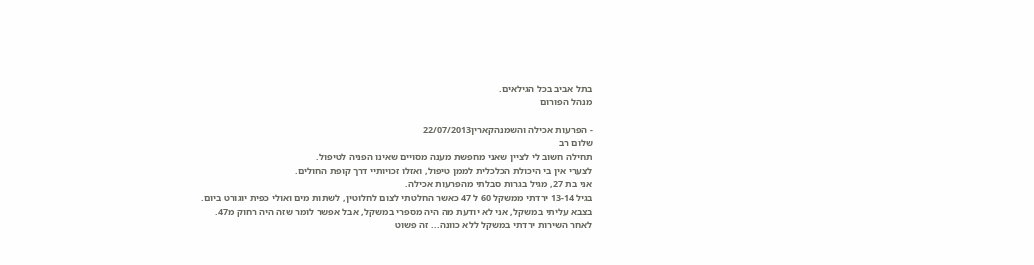בתל אביב בכל הגילאים.
מנהל הפורום

- הפרעות אכילה והשמנהקארין22/07/2013
שלום רב
תחילה חשוב לי לציין שאני מחפשת מענה מסויים שאינו הפניה לטיפול.
לצערי אין בי היכולת הכלכלית לממן טיפול, ואזלו זכויותיי דרך קופת החולים.
אני בת 27, מגיל בגרות סבלתי מהפרעות אכילה.
בגיל 13-14 ירדתי ממשקל 60 ל 47 כאשר החלטתי לצום לחלוטין, לשתות מים ואולי כפית יוגורט ביום.
בצבא עליתי במשקל, אני לא יודעת מה היה מספרי במשקל, אבל אפשר לומר שזה היה רחוק מ47.
לאחר השירות ירדתי במשקל ללא כוונה... זה פשוט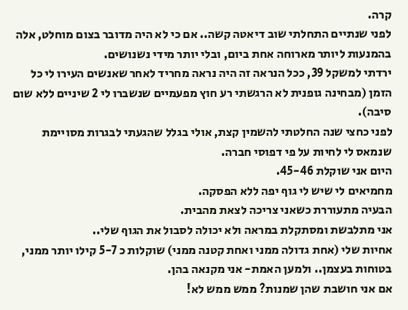קרה.
לפני שנתיים התחלתי שוב דיאטה קשה.. אם כי לא היה מדובר בצום מוחלט, אלה בהמנעות ליותר מארוחה אחת ביום, ובלי יותר מידי נשנושים.
ירדתי למשקל 39, ככל הנראה זה היה נראה מחריד לאחר שאנשים העירו לי כל הזמן (מבחינה גופנית לא הרגשתי רע חוץ מפעמיים שנשברו לי 2 שיניים ללא שום סיבה).
לפני כחצי שנה החלטתי להשמין קצת, אולי בגלל שהגעתי לבגרות מסויימת שנמאס לי לחיות על פי דפוסי חברה.
היום אני שוקלת 45-46.
מחמיאים לי שיש לי גוף יפה ללא הפסקה.
הבעיה מתעוררת כשאני צריכה לצאת מהבית.
אני מתלבשת ומסתקלת במראה ולא יכולה לסבול את הגוף שלי..
אחיות שלי (אחת גדולה ממני ואחת קטנה ממני) שוקלות כ 5-7 קילו יותר ממני, בטוחות בעצמן.. ולמען האמת- אני מקנאה בהן.
אם אני חושבת שהן שמנות? ממש ממש לא!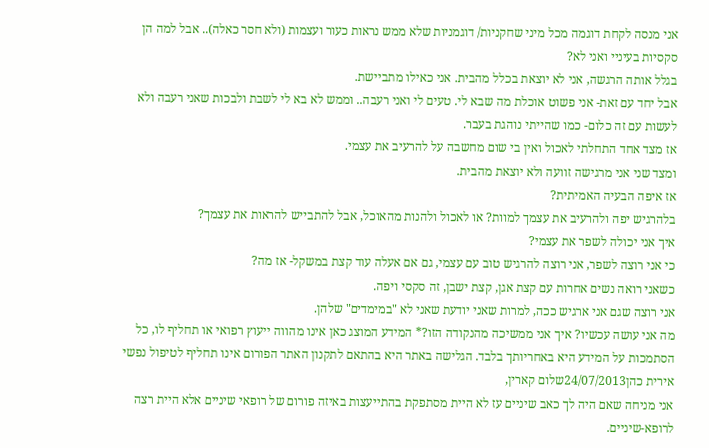אני מנסה לקחת דוגמה מכל מיני שחקניות/ דוגמניות שלא ממש נראות כעור ועצמות (ולא חסר כאלה).. אבל למה הן סקסיות בעיניי ואני לא?
בגלל אותה הרגשה, אני לא יוצאת בכלל מהבית. אני כאילו מתביישת.
אבל יחד עם זאת- אני פשוט אוכלת מה שבא לי. טעים לי ואני רעבה.. וממש לא בא לי לשבת ולבכות שאני רעבה ולא לעשות עם זה כלום- כמו שהייתי נוהגת בעבר.
אז מצד אחד התחלתי לאכול ואין בי שום מחשבה על להרעיב את עצמי.
ומצד שני אני מרגישה זוועה ולא יוצאת מהבית.
אז איפה הבעיה האמיתית?
בלהרגיש יפה ולהרעיב את עצמך למוות? או לאכול ולהנות מהאוכל, אבל להתבייש להראות את עצמך?
איך אני יכולה לשפר את עצמי?
כי אני רוצה לשפר, אני רוצה להרגיש טוב עם עצמי, גם אם אעלה עוד קצת במשקל- אז מה?
כשאני רואה נשים אחרות עם קצת אגן, קצת ישבן, זה סקסי ויפה.
אני רוצה שגם אני ארגיש ככה, למרות שאני יודעת שאני לא "במימדים" שלהן.
מה אני עושה עכשיו? איך אני ממשיכה מהנקודה הזו?* המידע המוצג כאן אינו מהווה ייעוץ רפואי או תחליף לו, כל הסתמכות על המידע היא באחריותך בלבד. הגלישה באתר היא בהתאם לתקנון האתר הפורום אינו תחליף לטיפול נפשי
אירית כהן24/07/2013שלום קארין,
אני מניחה שאם היה לך כאב שיניים עז לא היית מסתפקת בהתייעצות באיזה פורום של רופאי שיניים אלא היית רצה לרופא-שיניים.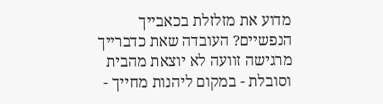מדוע את מזלזלת בכאבייך הנפשיים? העובדה שאת כדברייך מרגישה זוועה לא יוצאת מהבית וסובלת - במקום ליהנות מחייך -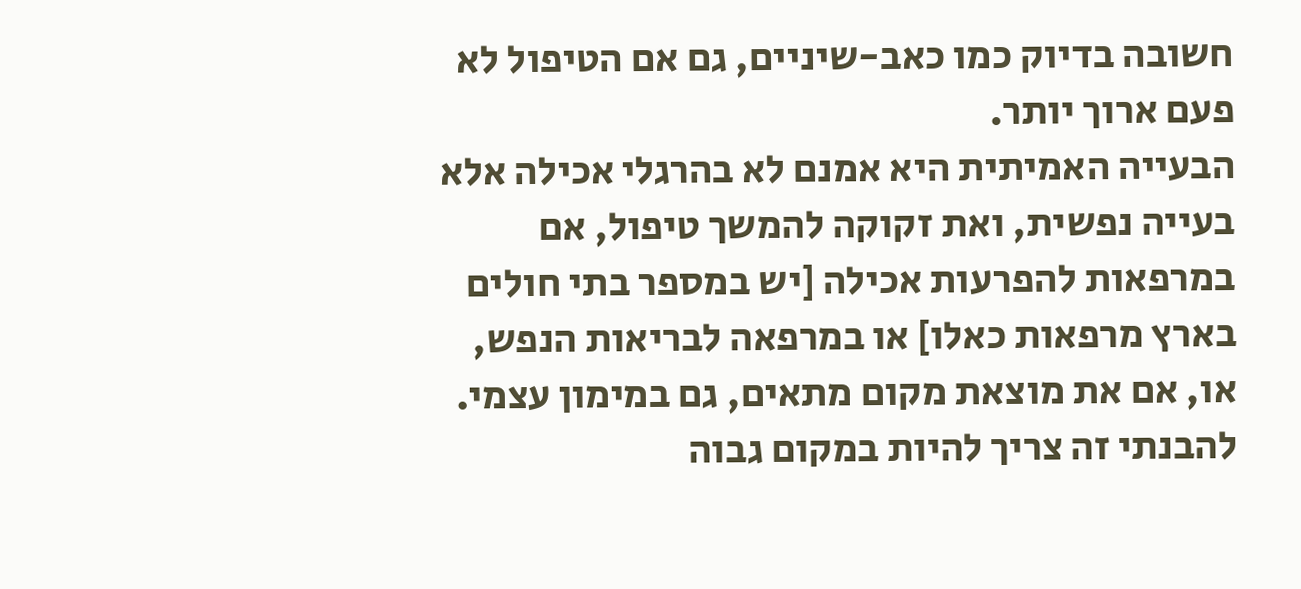חשובה בדיוק כמו כאב-שיניים, גם אם הטיפול לא פעם ארוך יותר.
הבעייה האמיתית היא אמנם לא בהרגלי אכילה אלא בעייה נפשית, ואת זקוקה להמשך טיפול, אם במרפאות להפרעות אכילה [יש במספר בתי חולים בארץ מרפאות כאלו] או במרפאה לבריאות הנפש, או, אם את מוצאת מקום מתאים, גם במימון עצמי. להבנתי זה צריך להיות במקום גבוה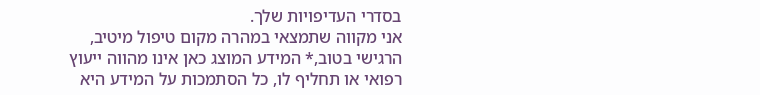בסדרי העדיפויות שלך.
אני מקווה שתמצאי במהרה מקום טיפול מיטיב,
הרגישי בטוב,* המידע המוצג כאן אינו מהווה ייעוץ רפואי או תחליף לו, כל הסתמכות על המידע היא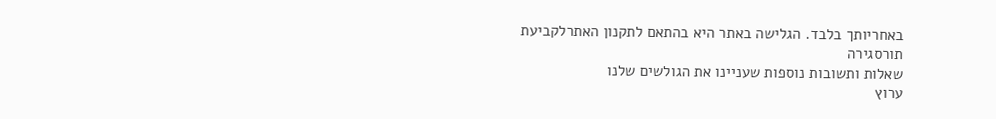באחריותך בלבד. הגלישה באתר היא בהתאם לתקנון האתרלקביעת תורסגירה
שאלות ותשובות נוספות שעניינו את הגולשים שלנו
ערוץ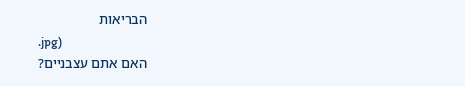הבריאות
.jpg)
האם אתם עצבניים?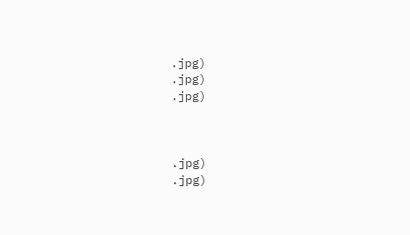.jpg)
.jpg)
.jpg)



.jpg)
.jpg)